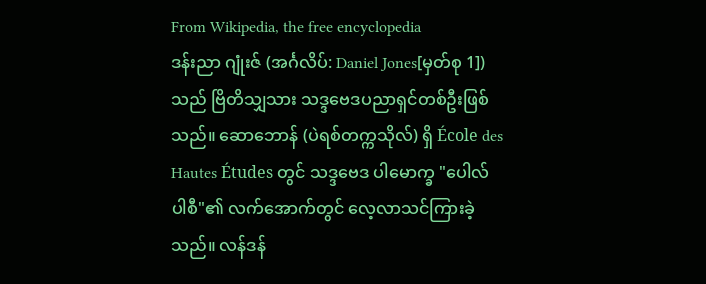From Wikipedia, the free encyclopedia
ဒန်းညာ ဂျုံးဇ် (အင်္ဂလိပ်: Daniel Jones[မှတ်စု 1]) သည် ဗြိတိသျှသား သဒ္ဒဗေဒပညာရှင်တစ်ဦးဖြစ်သည်။ ဆောဘောန် (ပဲရစ်တက္ကသိုလ်) ရှိ École des Hautes Études တွင် သဒ္ဒဗေဒ ပါမောက္ခ "ပေါလ် ပါစီ"၏ လက်အောက်တွင် လေ့လာသင်ကြားခဲ့သည်။ လန်ဒန်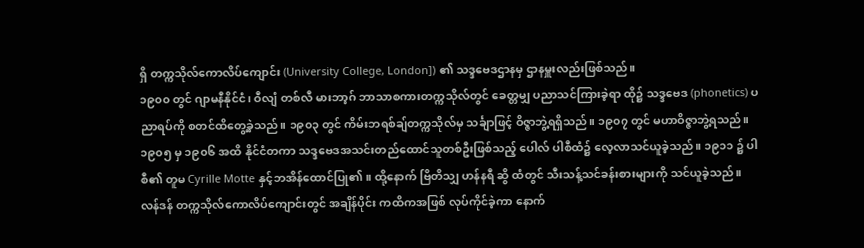ရှိ တက္ကသိုလ်ကောလိပ်ကျောင်း (University College, London]) ၏ သဒ္ဒဗေဒဌာနမှ ဌာနမှူးလည်းဖြစ်သည်။
၁၉၀၀ တွင် ဂျာမနီနိုင်ငံ၊ ဝီလျံ တစ်လီ မားဘာ့ဂ် ဘာသာစကားတက္ကသိုလ်တွင် ခေတ္တမျှ ပညာသင်ကြားခဲ့ရာ ထို၌ သဒ္ဒဗေဒ (phonetics) ပညာရပ်ကို စတင်ထိတွေ့ခဲ့သည်။ ၁၉၀၃ တွင် ကိမ်းဘရစ်ချ်တက္ကသိုလ်မှ သင်္ချာဖြင့် ဝိဇ္ဇာဘွဲ့ရရှိသည်။ ၁၉၀၇ တွင် မဟာဝိဇ္ဇာဘွဲ့ရသည်။ ၁၉၀၅ မှ ၁၉၀၆ အထိ နိုင်ငံတကာ သဒ္ဒဗေဒအသင်းတည်ထောင်သူတစ်ဦးဖြစ်သည့် ပေါလ် ပါစီထံ၌ လေ့လာသင်ယူခဲ့သည်။ ၁၉၁၁ ၌ ပါစီ၏ တူမ Cyrille Motte နှင့်ဘအိန်ထောင်ပြု၏။ ထို့နောက် ဗြိတိသျှ ဟန်နရီ ဆွိ ထံတွင် သီးသန့်သင်ခန်းစားများကို သင်ယူခဲ့သည်။
လန်ဒန် တက္ကသိုလ်ကောလိပ်ကျောင်းတွင် အချိန်ပိုင်း ကထိကအဖြစ် လုပ်ကိုင်ခဲ့ကာ နောက်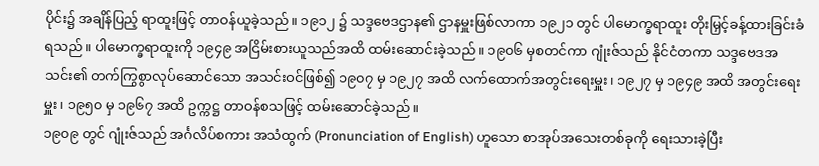ပိုင်း၌ အချိန်ပြည့် ရာထူးဖြင့် တာဝန်ယူခဲ့သည်။ ၁၉၁၂ ၌ သဒ္ဒဗေဒဌာန၏ ဌာနမှူးဖြစ်လာကာ ၁၉၂၁ တွင် ပါမောက္ခရာထူး တိုးမြှင့်ခန့်ထားခြင်းခံရသည်။ ပါမောက္ခရာထူးကို ၁၉၄၉ အငြိမ်းစားယူသည်အထိ ထမ်းဆောင်းခဲ့သည်။ ၁၉၀၆ မှစတင်ကာ ဂျုံးဇ်သည် နိုင်ငံတကာ သဒ္ဒဗေဒအသင်း၏ တက်ကြွစွာလုပ်ဆောင်သော အသင်းဝင်ဖြစ်၍ ၁၉၀၇ မှ ၁၉၂၇ အထိ လက်ထောက်အတွင်းရေးမှူး၊ ၁၉၂၇ မှ ၁၉၄၉ အထိ အတွင်းရေးမှူး၊ ၁၉၅၀ မှ ၁၉၆၇ အထိ ဥက္ကဋ္ဌ တာဝန်စသဖြင့် ထမ်းဆောင်ခဲ့သည်။
၁၉၀၉ တွင် ဂျုံးဇ်သည် အင်္ဂလိပ်စကား အသံထွက် (Pronunciation of English) ဟူသော စာအုပ်အသေးတစ်ခုကို ရေးသားခဲ့ပြီး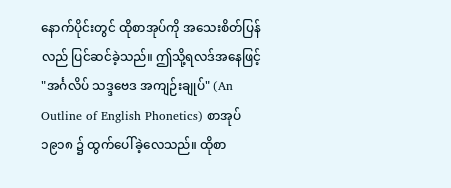နောက်ပိုင်းတွင် ထိုစာအုပ်ကို အသေးစိတ်ပြန်လည် ပြင်ဆင်ခဲ့သည်။ ဤသို့ရလဒ်အနေဖြင့် "အင်္ဂလိပ် သဒ္ဒဗေဒ အကျဉ်းချုပ်" (An Outline of English Phonetics) စာအုပ် ၁၉၁၈ ၌ ထွက်ပေါ်ခဲ့လေသည်။ ထိုစာ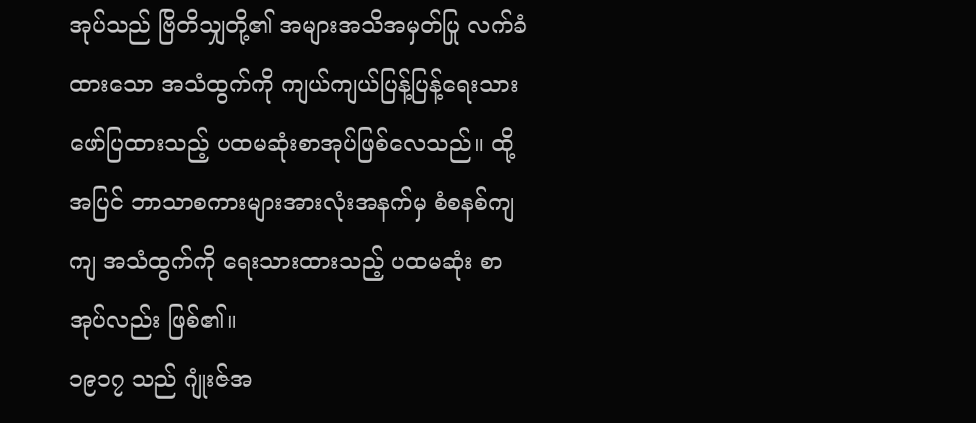အုပ်သည် ဗြိတိသျှတို့၏ အများအသိအမှတ်ပြု လက်ခံထားသော အသံထွက်ကို ကျယ်ကျယ်ပြန့်ပြန့်ရေးသားဖော်ပြထားသည့် ပထမဆုံးစာအုပ်ဖြစ်လေသည်။ ထို့အပြင် ဘာသာစကားများအားလုံးအနက်မှ စံစနစ်ကျကျ အသံထွက်ကို ရေးသားထားသည့် ပထမဆုံး စာအုပ်လည်း ဖြစ်၏။
၁၉၁၇ သည် ဂျုံးဇ်အ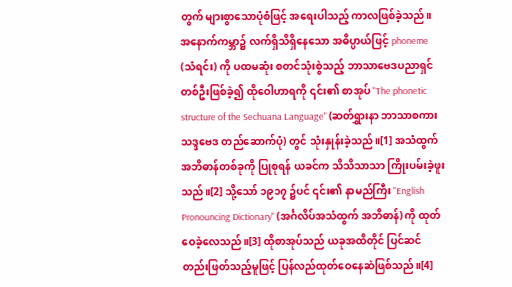တွက် များစွာသောပုံစံဖြင့် အရေးပါသည့် ကာလဖြစ်ခဲ့သည်။ အနောက်ကမ္ဘာ၌ လက်ရှိသိရှိနေသော အဓိပ္ပာယ်ဖြင့် phoneme (သံရင်း) ကို ပထမဆုံး စတင်သုံးစွဲသည့် ဘာသာဗေဒပညာရှင်တစ်ဦးဖြစ်ခဲ့၍ ထိုဝေါဟာရကို ၎င်း၏ စာအုပ် "The phonetic structure of the Sechuana Language" (ဆတ်ရွှားနာ ဘာသာစကား သဒ္ဒဗေဒ တည်ဆောက်ပုံ) တွင် သုံးနှုန်းခဲ့သည်။[1] အသံထွက် အဘိဓာန်တစ်ခုကို ပြုစုရန် ယခင်က သိသိသာသာ ကြိုးပမ်းခဲ့ဖူးသည်။[2] သို့သော် ၁၉၁၇ ၌ပင် ၎င်း၏ နာမည်ကြီး "English Pronouncing Dictionary" (အင်္ဂလိပ်အသံထွက် အဘိဓာန်) ကို ထုတ်ဝေခဲ့လေသည်။[3] ထိုစာအုပ်သည် ယခုအထိတိုင် ပြင်ဆင်တည်းဖြတ်သည့်မူဖြင့် ပြန်လည်ထုတ်ဝေနေဆဲဖြစ်သည်။[4]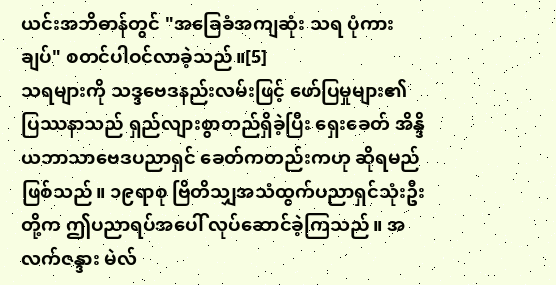ယင်းအဘိဓာန်တွင် "အခြေခံအကျဆုံး သရ ပုံကားချပ်" စတင်ပါဝင်လာခဲ့သည်။[5]
သရများကို သဒ္ဒဗေဒနည်းလမ်းဖြင့် ဖော်ပြမှုများ၏ ပြဿနာသည် ရှည်လျားစွာတည်ရှိခဲ့ပြီး ရှေးခေတ် အိန္ဒိယဘာသာဗေဒပညာရှင် ခေတ်ကတည်းကဟု ဆိုရမည်ဖြစ်သည်။ ၁၉ရာစု ဗြိတိသျှအသံထွက်ပညာရှင်သုံးဦးတို့က ဤပညာရပ်အပေါ် လုပ်ဆောင်ခဲ့ကြသည်။ အလက်ဇန္ဒား မဲလ်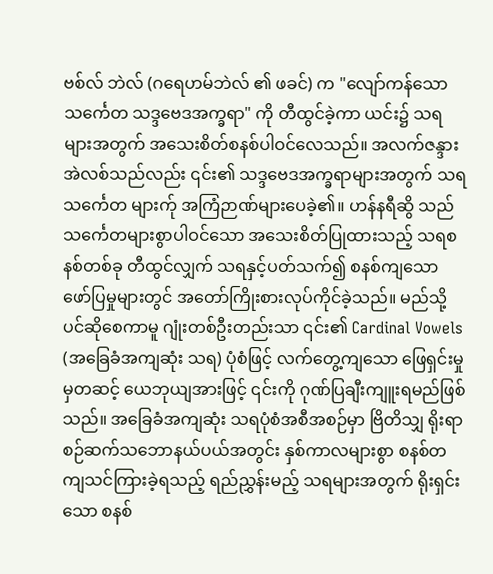ဗစ်လ် ဘဲလ် (ဂရေဟမ်ဘဲလ် ၏ ဖခင်) က "လျော်ကန်သော သင်္ကေတ သဒ္ဒဗေဒအက္ခရာ" ကို တီထွင်ခဲ့ကာ ယင်း၌ သရများအတွက် အသေးစိတ်စနစ်ပါဝင်လေသည်။ အလက်ဇန္ဒားအဲလစ်သည်လည်း ၎င်း၏ သဒ္ဒဗေဒအက္ခရာများအတွက် သရသင်္ကေတ များက်ု အကြံဉာဏ်များပေခဲ့၏။ ဟန်နရီဆွိ သည် သင်္ကေတများစွာပါဝင်သော အသေးစိတ်ပြုထားသည့် သရစနစ်တစ်ခု တီထွင်လျှက် သရနှင့်ပတ်သက်၍ စနစ်ကျသော ဖော်ပြမှုများတွင် အတော်ကြိုးစားလုပ်ကိုင်ခဲ့သည်။ မည်သို့ပင်ဆိုစေကာမူ ဂျုံးတစ်ဦးတည်းသာ ၎င်း၏ Cardinal Vowels (အခြေခံအကျဆုံး သရ) ပုံစံဖြင့် လက်တွေ့ကျသော ဖြေရှင်းမှုမှတဆင့် ယေဘုယျအားဖြင့် ၎င်းကို ဂုဏ်ပြချီးကျူးရမည်ဖြစ်သည်။ အခြေခံအကျဆုံး သရပုံစံအစီအစဉ်မှာ ဗြိတိသျှ ရိုးရာစဉ်ဆက်သဘောနယ်ပယ်အတွင်း နှစ်ကာလများစွာ စနစ်တကျသင်ကြားခဲ့ရသည့် ရည်ညွှန်းမည့် သရများအတွက် ရိုးရှင်းသော စနစ်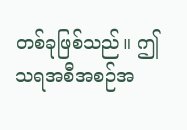တစ်ခုဖြစ်သည်။ ဤသရအစီအစဉ်အ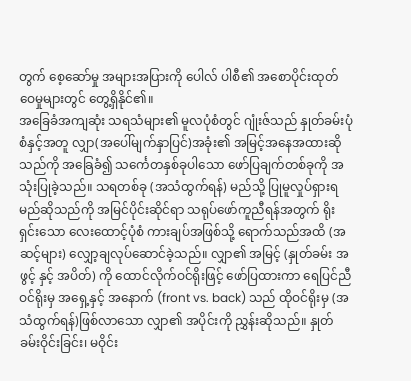တွက် စေ့ဆော်မှု အများအပြားကို ပေါလ် ပါစီ၏ အစောပိုင်းထုတ်ဝေမှုများတွင် တွေ့ရှိနိုင်၏။
အခြေခံအကျဆုံး သရသံများ၏ မူလပုံစံတွင် ဂျုံးဇ်သည် နှုတ်ခမ်းပုံစံနှင့်အတူ လျှာ(အပေါ်မျက်နှာပြင်)အခုံး၏ အမြင့်အနေအထားဆိုသည်ကို အခြေခံ၍ သင်္ကေတနှစ်ခုပါသော ဖော်ပြချက်တစ်ခုကို အသုံးပြုခဲ့သည်။ သရတစ်ခု (အသံထွက်ရန်) မည်သို့ ပြုမူလှုပ်ရှားရမည်ဆိုသည်ကို အမြင်ပိုင်းဆိုင်ရာ သရုပ်ဖော်ကူညီရန်အတွက် ရိုးရှင်းသော လေးထောင့်ပုံစံ ကားချပ်အဖြစ်သို့ ရောက်သည်အထိ (အဆင့်များ) လျှော့ချလုပ်ဆောင်ခဲ့သည်။ လျှာ၏ အမြင့် (နှုတ်ခမ်း အဖွင့် နှင့် အပိတ်) ကို ထောင်လိုက်ဝင်ရိုးဖြင့် ဖော်ပြထားကာ ရေပြင်ညီဝင်ရိုးမှ အရှေ့နှင့် အနောက် (front vs. back) သည် ထိုဝင်ရိုးမှ (အသံထွက်ရန်)ဖြစ်လာသော လျှာ၏ အပိုင်းကို ညွှန်းဆိုသည်။ နှုတ်ခမ်းဝိုင်းခြင်း၊ မဝိုင်း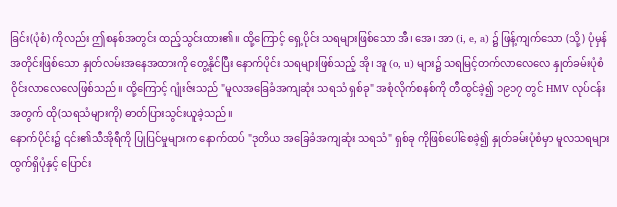ခြင်း(ပုံစံ) ကိုလည်း ဤစနစ်အတွင်း ထည့်သွင်းထား၏။ ထို့ကြောင့် ရှေ့ပိုင်း သရများဖြစ်သော အီ၊ အေ၊ အာ (i, e, a) ၌ ဖြန့်ကျက်သော (သို့) ပုံမှန်အတိုင်းဖြစ်သော နှုတ်လမ်းအနေအထားကို တွေ့နိုင်ပြီး နောက်ပိုင်း သရများဖြစ်သည့် အို၊ အူ (o, u) များ၌ သရမြင့်တက်လာလေလေ နှုတ်ခမ်းပုံစံ ဝိုင်းလာလေလေဖြစ်သည်။ ထို့ကြောင့် ဂျုံးဇ်းသည် "မူလအခြေခံအကျဆုံး သရသံ ရှစ်ခု" အစုံလိုက်စနစ်ကို တီထွင်ခဲ့၍ ၁၉၁၇ တွင် HMV လုပ်ငန်းအတွက် ထို(သရသံများကို) ဓာတ်ပြားသွင်းယူခဲ့သည်။
နောက်ပိုင်း၌ ၎င်း၏သီအိုရီကို ပြုပြင်မှုများက နောက်ထပ် "ဒုတိယ အခြေခံအကျဆုံး သရသံ" ရှစ်ခု ကိုဖြစ်ပေါ်စေခဲ့၍ နှုတ်ခမ်းပုံစံမှာ မူလသရများထွက်ရှိပုံနှင့် ပြောင်း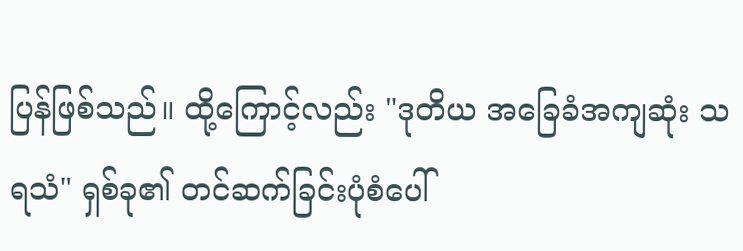ပြန်ဖြစ်သည်။ ထို့ကြောင့်လည်း "ဒုတိယ အခြေခံအကျဆုံး သရသံ" ရှစ်ခု၏ တင်ဆက်ခြင်းပုံစံပေါ်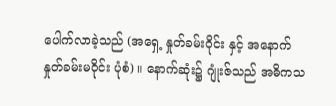ပေါက်လာခဲ့သည် (အရှေ့ နှုတ်ခမ်းဝိုင်း နှင့် အနောက် နှုတ်ခမ်းမဝိုင်း ပုံစံ) ။ နောက်ဆုံး၌ ဂျုံးဇ်သည် အဓိကသ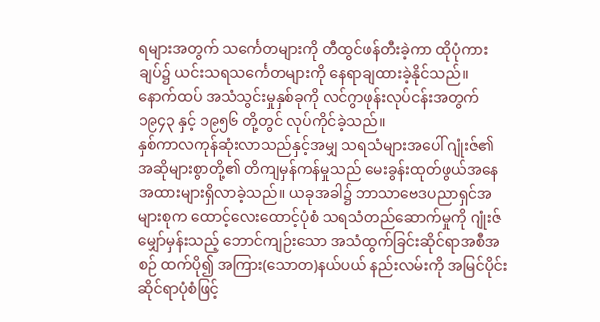ရများအတွက် သင်္ကေတများကို တီထွင်ဖန်တီးခဲ့ကာ ထိုပုံကားချပ်၌ ယင်းသရသင်္ကေတများကို နေရာချထားခဲ့နိုင်သည်။ နောက်ထပ် အသံသွင်းမှုနှစ်ခုကို လင်ဂွာဖုန်းလုပ်ငန်းအတွက် ၁၉၄၃ နှင့် ၁၉၅၆ တို့တွင် လုပ်ကိုင်ခဲ့သည်။
နှစ်ကာလကုန်ဆုံးလာသည်နှင့်အမျှ သရသံများအပေါ် ဂျုံးဇ်၏ အဆိုများစွာတို့၏ တိကျမှန်ကန်မှုသည် မေးခွန်းထုတ်ဖွယ်အနေအထားများရှိလာခဲ့သည်။ ယခုအခါ၌ ဘာသာဗေဒပညာရှင်အများစုက ထောင့်လေးထောင့်ပုံစံ သရသံတည်ဆောက်မှုကို ဂျုံးဇ်မျှော်မှန်းသည့် ဘောင်ကျဉ်းသော အသံထွက်ခြင်းဆိုင်ရာအစီအစဉ် ထက်ပို၍ အကြား(သောတ)နယ်ပယ် နည်းလမ်းကို အမြင်ပိုင်းဆိုင်ရာပုံစံဖြင့်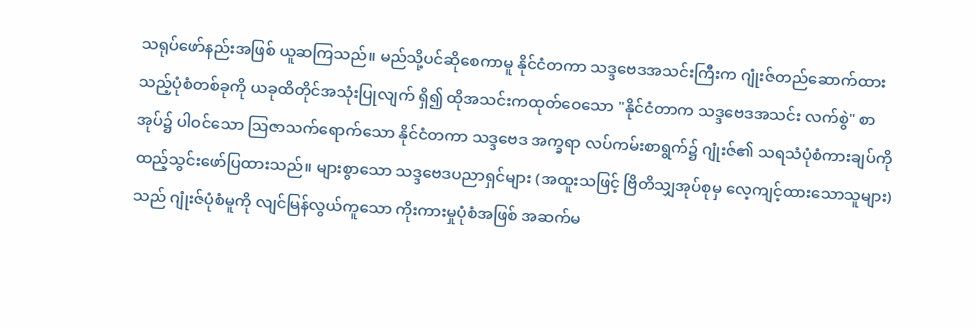သရုပ်ဖော်နည်းအဖြစ် ယူဆကြသည်။ မည်သို့ပင်ဆိုစေကာမူ နိုင်ငံတကာ သဒ္ဒဗေဒအသင်းကြီးက ဂျုံးဇ်တည်ဆောက်ထားသည့်ပုံစံတစ်ခုကို ယခုထိတိုင်အသုံးပြုလျက် ရှိ၍ ထိုအသင်းကထုတ်ဝေသော "နိုင်ငံတာက သဒ္ဒဗေဒအသင်း လက်စွဲ" စာအုပ်၌ ပါဝင်သော ဩဇာသက်ရောက်သော နိုင်ငံတကာ သဒ္ဒဗေဒ အက္ခရာ လပ်ကမ်းစာရွက်၌ ဂျုံးဇ်၏ သရသံပုံစံကားချပ်ကို ထည့်သွင်းဖော်ပြထားသည်။ များစွာသော သဒ္ဒဗေဒပညာရှင်များ (အထူးသဖြင့် ဗြိတိသျှအုပ်စုမှ လေ့ကျင့်ထားသောသူများ) သည် ဂျုံးဇ်ပုံစံမူကို လျင်မြန်လွယ်ကူသော ကိုးကားမှုပုံစံအဖြစ် အဆက်မ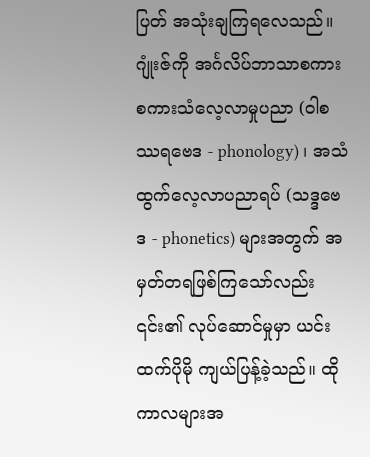ပြတ် အသုံးချကြရလေသည်။
ဂျုံးဇ်ကို အင်္ဂလိပ်ဘာသာစကား စကားသံလေ့လာမှုပညာ (ဝါစဿရဗေဒ - phonology) ၊ အသံထွက်လေ့လာပညာရပ် (သဒ္ဒဗေဒ - phonetics) များအတွက် အမှတ်တရဖြစ်ကြသော်လည်း ၎င်း၏ လုပ်ဆောင်မှုမှာ ယင်းထက်ပိုမို ကျယ်ပြန့်ခဲ့သည်။ ထိုကာလများအ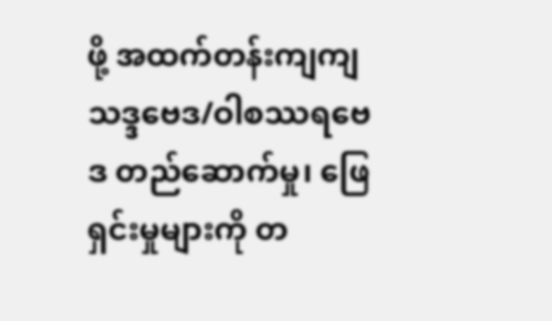ဖို့ အထက်တန်းကျကျ သဒ္ဒဗေဒ/ဝါစဿရဗေဒ တည်ဆောက်မှု၊ ဖြေရှင်းမှုများကို တ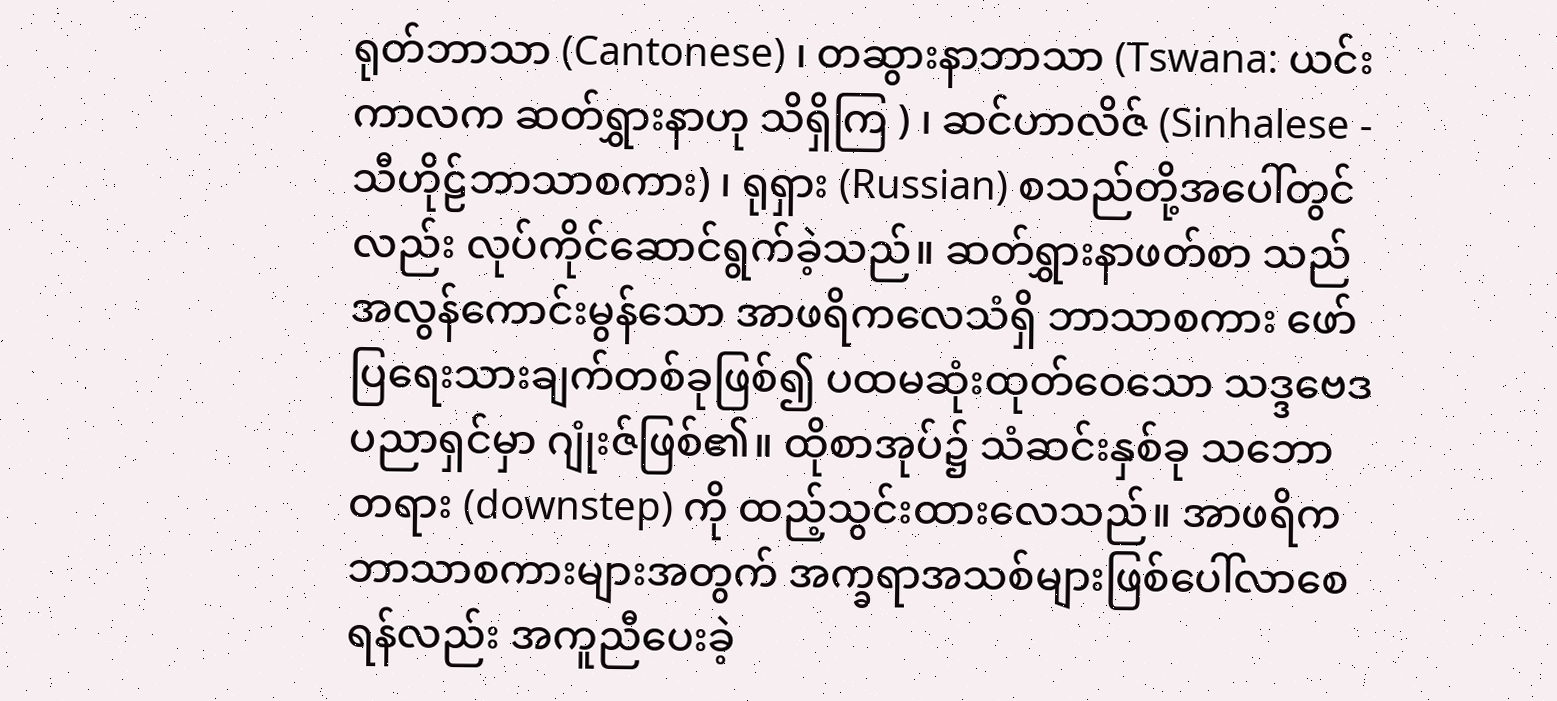ရုတ်ဘာသာ (Cantonese) ၊ တဆွားနာဘာသာ (Tswana: ယင်းကာလက ဆတ်ရွှားနာဟု သိရှိကြ ) ၊ ဆင်ဟာလိဇ် (Sinhalese - သီဟိုဠ်ဘာသာစကား) ၊ ရုရှား (Russian) စသည်တို့အပေါ်တွင်လည်း လုပ်ကိုင်ဆောင်ရွက်ခဲ့သည်။ ဆတ်ရွှားနာဖတ်စာ သည် အလွန်ကောင်းမွန်သော အာဖရိကလေသံရှိ ဘာသာစကား ဖော်ပြရေးသားချက်တစ်ခုဖြစ်၍ ပထမဆုံးထုတ်ဝေသော သဒ္ဒဗေဒပညာရှင်မှာ ဂျုံးဇ်ဖြစ်၏။ ထိုစာအုပ်၌ သံဆင်းနှစ်ခု သဘောတရား (downstep) ကို ထည့်သွင်းထားလေသည်။ အာဖရိကဘာသာစကားများအတွက် အက္ခရာအသစ်များဖြစ်ပေါ်လာစေရန်လည်း အကူညီပေးခဲ့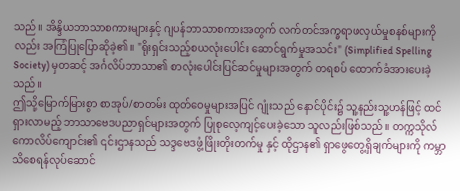သည်။ အိန္ဒိယဘာသာစကားများနှင့် ဂျပန်ဘာသာစကားအတွက် လက်တင်အက္ခရာဖလှယ်မှုစနစ်များကိုလည်း အကြံပြုပြောဆိုခဲ့၏။ "ရိုးရှင်းသည့်စယလုံးပေါင်း ဆောင်ရွက်မှုအသင်း" (Simplified Spelling Society) မှတဆင့် အင်္ဂလိပ်ဘာသာ၏ စာလုံးပေါင်းပြင်ဆင်မှုများအတွက် တရစပ် ထောက်ခံအားပေးခဲ့သည်။
ဤသို့မြောက်မြားစွာ စာအုပ်/စာတမ်း ထုတ်ဝေမှုများအပြင် ဂျုံးသည် နောင်ပိုင်း၌ သူ့နည်းသူ့ဟန်ဖြင့် ထင်ရှားလာမည့် ဘာသာဗေဒပညာရှင်များအတွက် ပြုစုလေ့ကျင့်ပေးခဲ့သော သူလည်းဖြစ်သည်။ တက္ကသိုလ်ကောလိပ်ကျောင်း၏ ၎င်းဌာနသည် သဒ္ဒဗေဒဖွံ့ဖြိုးတိုးတက်မှု နှင့် ထိုဌာန၏ ရှာဖွေတွေ့ရှိချက်များကို ကမ္ဘာသိစေရန်လုပ်ဆောင်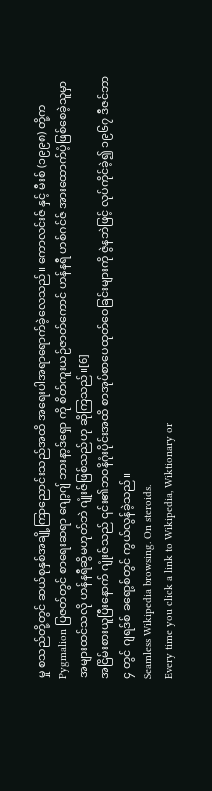မှု စသည်တို့တွင် ဆယ်စုနှစ်အချို့ကြာညောင်းသည်အထိ အရေးပါအရာရောက်ခဲ့လေသည်။ ကောလင်းဇ် နှင့် မီးစ် (၁၉၉၈) တို့က Pygmalion ပြဇတ်တွင် စာရေးဆရာ ဂျော့ဂျ် ဘားနာ့ဒ်ရှော ကို စိတ်ကူးယဉ်ဇာတ်ကောင် ဟန်နရီ ဟစ်ဂင်ဇ် အားထောက်ပံ့ဖြစ်စေခဲ့သူမှာ အများထင်သလို ဟန်နရီဆွိမဟုတ်ဘဲ ဂျုံးဇ်ဖြစ်သည်ဟု ဆိုကြသည်။[6]
အငြိမ်းစားယူပြီးနောက် ဂျုံးဇ်သည် ၎င်း၏ဘဝနိဂုံးပိုင်းအထိ စာအုပ်စာပေထုတ်ဝေခြင်းများကို ဇွဲနဘဲဖြင့် လုပ်ကိုင်ခဲ့၍ ၁၉၆၇ ဒီဇင်ဘာ ၄ တွင် ဂျရဒ်စ် ခရော့စ်တွင် ကွယ်လွန်ခဲ့သည်။
Seamless Wikipedia browsing. On steroids.
Every time you click a link to Wikipedia, Wiktionary or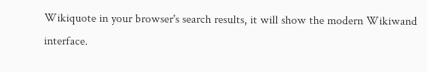Wikiquote in your browser's search results, it will show the modern Wikiwand interface.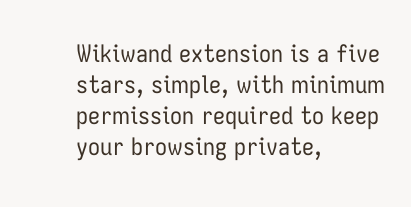Wikiwand extension is a five stars, simple, with minimum permission required to keep your browsing private,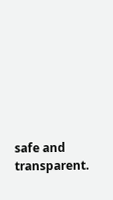safe and transparent.